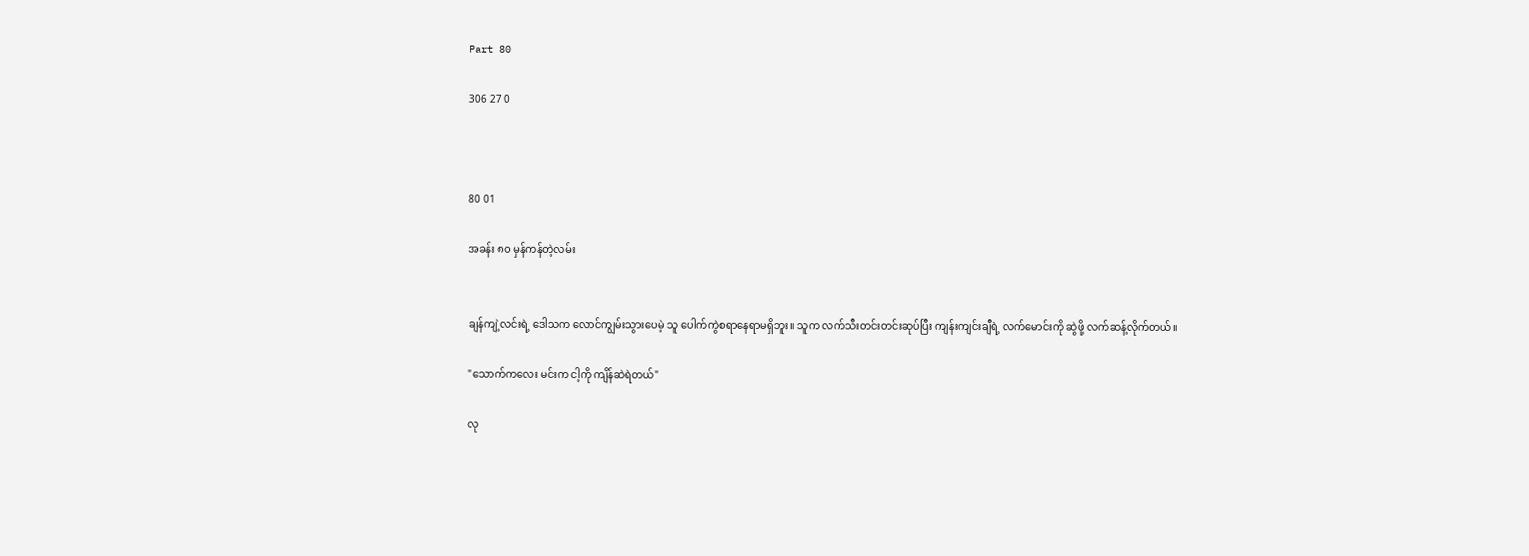Part 80

306 27 0



80 01

အခန်း ၈၀ မှန်ကန်တဲ့လမ်း


ချန်ကျဲ့လင်းရဲ့ ဒေါသက လောင်ကျွမ်းသွားပေမဲ့ သူ ပေါက်ကွဲစရာနေရာမရှိဘူး။ သူက လက်သီးတင်းတင်းဆုပ်ပြီး ကျန်းကျင်းချီရဲ့ လက်မောင်းကို ဆွဲဖို့ လက်ဆန့်လိုက်တယ်။

"သောက်ကလေး မင်းက ငါ့ကို ကျိန်ဆဲရဲတယ်"

လု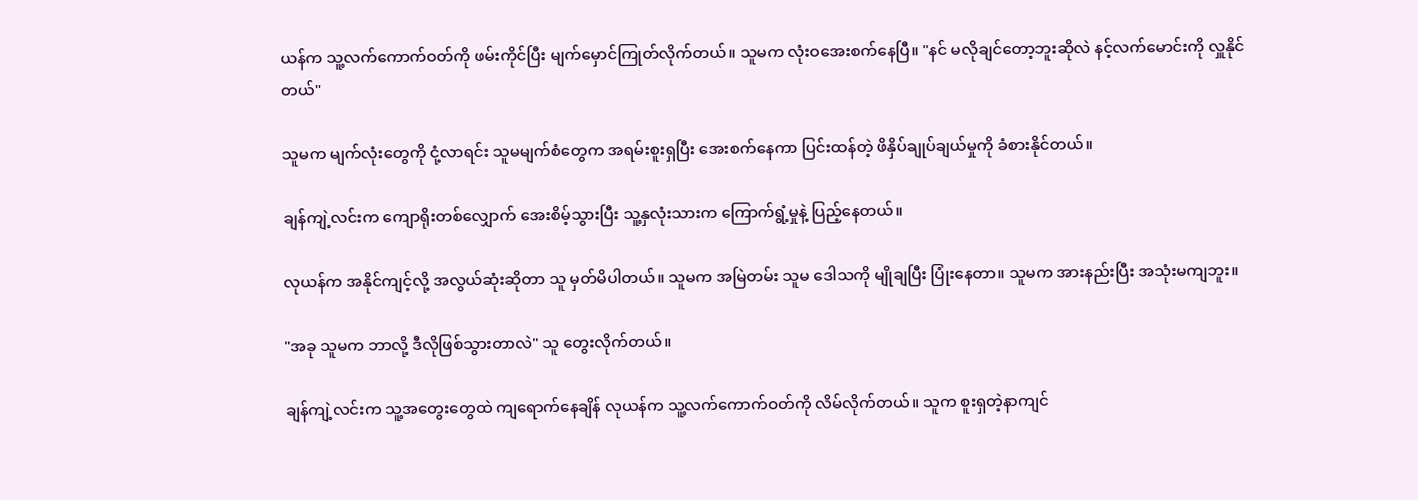ယန်က သူ့လက်ကောက်ဝတ်ကို ဖမ်းကိုင်ပြီး မျက်မှောင်ကြုတ်လိုက်တယ်။ သူမက လုံးဝအေးစက်နေပြီ။ "နင် မလိုချင်တော့ဘူးဆိုလဲ နင့်လက်မောင်းကို လှူနိုင်တယ်"

သူမက မျက်လုံးတွေကို ငုံ့လာရင်း သူမမျက်စံတွေက အရမ်းစူးရှပြီး အေးစက်နေကာ ပြင်းထန်တဲ့ ဖိနှိပ်ချုပ်ချယ်မှုကို ခံစားနိုင်တယ်။

ချန်ကျဲ့လင်းက ကျောရိုးတစ်လျှောက် အေးစိမ့်သွားပြီး သူ့နှလုံးသားက ကြောက်ရွံ့မှုနဲ့ ပြည့်နေတယ်။

လုယန်က အနိုင်ကျင့်လို့ အလွယ်ဆုံးဆိုတာ သူ မှတ်မိပါတယ်။ သူမက အမြဲတမ်း သူမ ဒေါသကို မျိုချပြီး ပြုံးနေတာ။ သူမက အားနည်းပြီး အသုံးမကျဘူး။

"အခု သူမက ဘာလို့ ဒီလိုဖြစ်သွားတာလဲ" သူ တွေးလိုက်တယ်။

ချန်ကျဲ့လင်းက သူ့အတွေးတွေထဲ ကျရောက်နေချိန် လုယန်က သူ့လက်ကောက်ဝတ်ကို လိမ်လိုက်တယ်။ သူက စူးရှတဲ့နာကျင်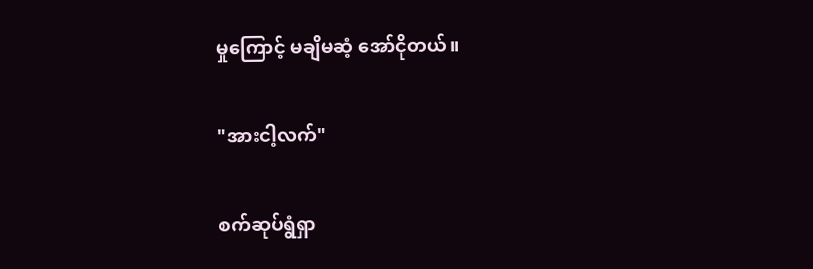မှုကြောင့် မချိမဆံ့ အော်ငိုတယ်။

"အားငါ့လက်"

စက်ဆုပ်ရွံရှာ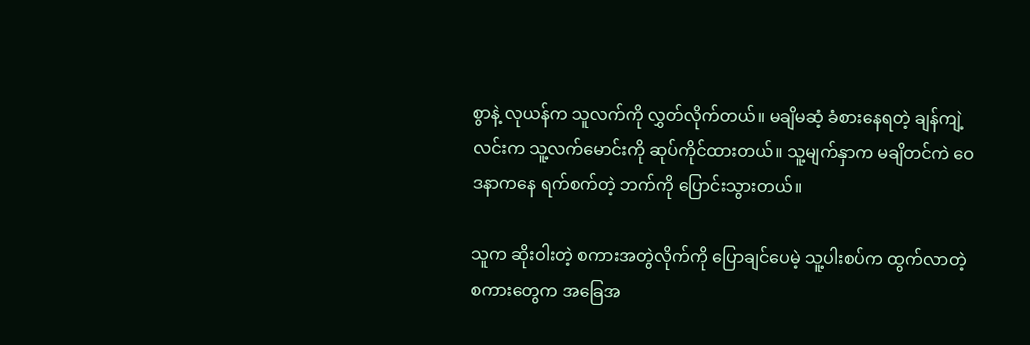စွာနဲ့ လုယန်က သူလက်ကို လွှတ်လိုက်တယ်။ မချိမဆံ့ ခံစားနေရတဲ့ ချန်ကျဲ့လင်းက သူ့လက်မောင်းကို ဆုပ်ကိုင်ထားတယ်။ သူ့မျက်နှာက မချိတင်ကဲ ဝေဒနာကနေ ရက်စက်တဲ့ ဘက်ကို ပြောင်းသွားတယ်။

သူက ဆိုးဝါးတဲ့ စကားအတွဲလိုက်ကို ပြောချင်ပေမဲ့ သူ့ပါးစပ်က ထွက်လာတဲ့ စကားတွေက အခြေအ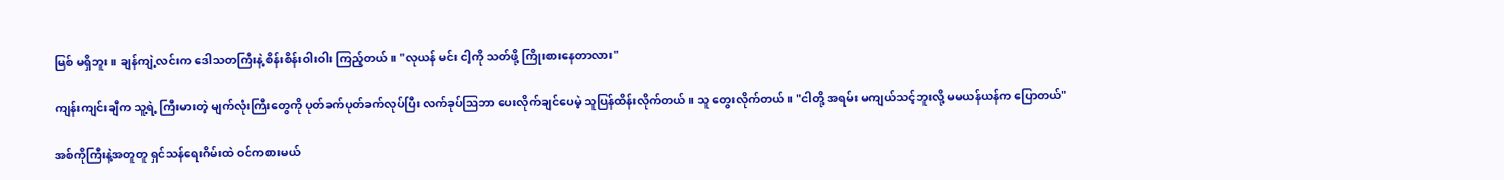မြစ် မရှိဘူး။ ချန်ကျဲ့လင်းက ဒေါသတကြီးနဲ့ စိန်းစိန်းဝါးဝါး ကြည့်တယ်။ "လုယန် မင်း ငါ့ကို သတ်ဖို့ ကြိုးစားနေတာလား"

ကျန်းကျင်းချီက သူ့ရဲ့ ကြီးမားတဲ့ မျက်လုံးကြီးတွေကို ပုတ်ခက်ပုတ်ခက်လုပ်ပြီး လက်ခုပ်ဩဘာ ပေးလိုက်ချင်ပေမဲ့ သူပြန်ထိန်းလိုက်တယ်။ သူ တွေးလိုက်တယ်။ "ငါတို့ အရမ်း မကျယ်သင့်ဘူးလို့ မမယန်ယန်က ပြောတယ်"

အစ်ကိုကြီးနဲ့အတူတူ ရှင်သန်ရေးဂိမ်းထဲ ဝင်ကစားမယ်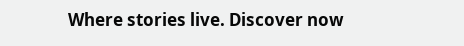Where stories live. Discover now